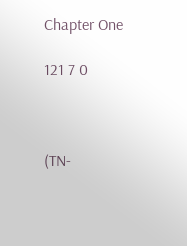Chapter One

121 7 0



(TN-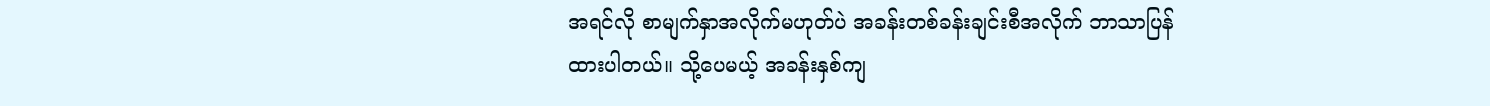အရင်လို စာမျက်နှာအလိုက်မဟုတ်ပဲ အခန်းတစ်ခန်းချင်းစီအလိုက် ဘာသာပြန်ထားပါတယ်။ သို့ပေမယ့် အခန်းနှစ်ကျ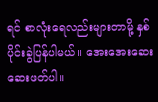ရင် စာလုံးရေလည်းများတာမို့ နှစ်ပိုင်းခွဲပြန်ပါမယ်။ အေးအေးဆေးဆေးဖတ်ပါ။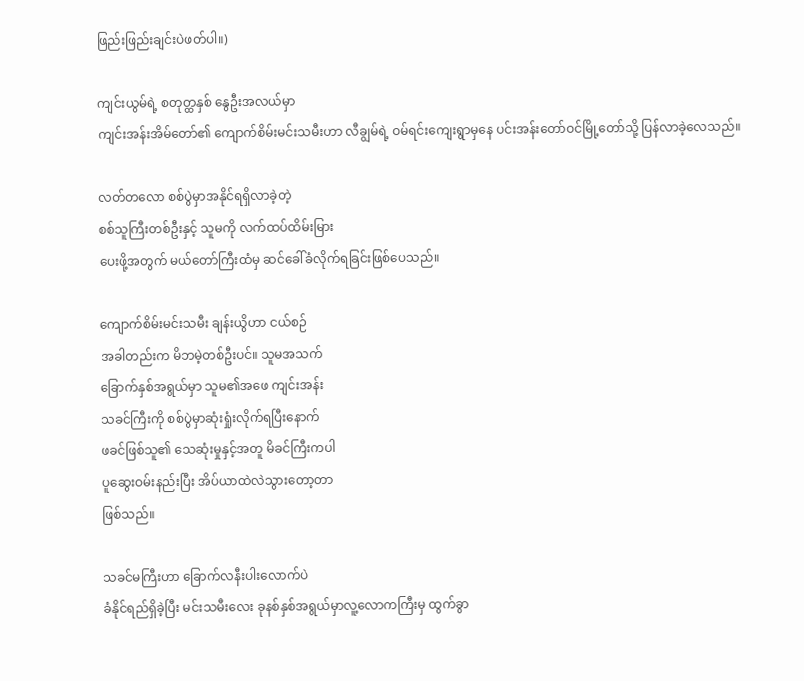ဖြည်းဖြည်းချင်းပဲဖတ်ပါ။)

ကျင်းယွမ်ရဲ့ စတုတ္ထနှစ် နွေဦးအလယ်မှာ
ကျင်းအန်းအိမ်တော်၏ ကျောက်စိမ်းမင်းသမီးဟာ လီချွမ်ရဲ့ ဝမ်ရင်းကျေးရွာမှနေ ပင်းအန်းတော်ဝင်မြို့တော်သို့ ပြန်လာခဲ့လေသည်။

လတ်တလော စစ်ပွဲမှာအနိုင်ရရှိလာခဲ့တဲ့
စစ်သူကြီးတစ်ဦးနှင့် သူမကို လက်ထပ်ထိမ်းမြား
ပေးဖို့အတွက် မယ်တော်ကြီးထံမှ ဆင်ခေါ်ခံလိုက်ရခြင်းဖြစ်ပေသည်။

ကျောက်စိမ်းမင်းသမီး ချန်းယွိဟာ ငယ်စဉ်
အခါတည်းက မိဘမဲ့တစ်ဦးပင်။ သူမအသက်
ခြောက်နှစ်အရွယ်မှာ သူမ၏အဖေ ကျင်းအန်း
သခင်ကြီးကို စစ်ပွဲမှာဆုံးရှုံးလိုက်ရပြီးနောက်
ဖခင်ဖြစ်သူ၏ သေဆုံးမှုနှင့်အတူ မိခင်ကြီးကပါ
ပူဆွေးဝမ်းနည်းပြီး အိပ်ယာထဲလဲသွားတော့တာ
ဖြစ်သည်။

သခင်မကြီးဟာ ခြောက်လနီးပါးလောက်ပဲ
ခံနိုင်ရည်ရှိခဲ့ပြီး မင်းသမီးလေး ခုနစ်နှစ်အရွယ်မှာလူ့လောကကြီးမှ ထွက်ခွာ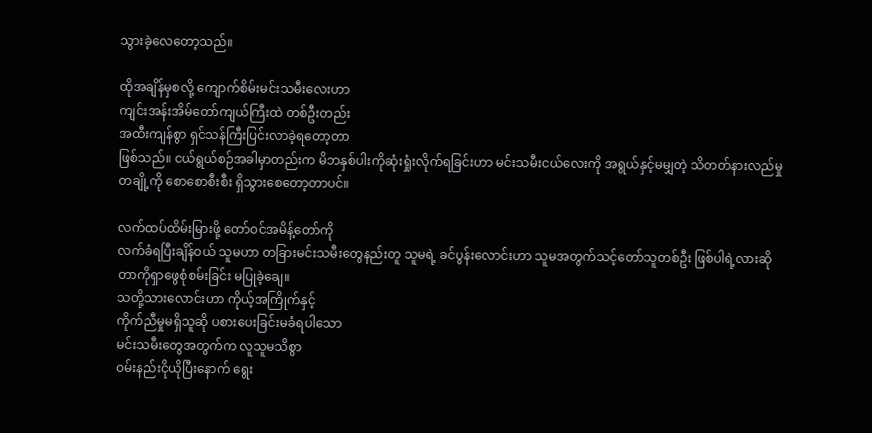သွားခဲ့လေတော့သည်။

ထိုအချိန်မှစလို့ ကျောက်စိမ်းမင်းသမီးလေးဟာ
ကျင်းအန်းအိမ်တော်ကျယ်ကြီးထဲ တစ်ဦးတည်း
အထီးကျန်စွာ ရှင်သန်ကြီးပြင်းလာခဲ့ရတော့တာ
ဖြစ်သည်။ ငယ်ရွယ်စဉ်အခါမှာတည်းက မိဘနှစ်ပါးကိုဆုံးရှုံးလိုက်ရခြင်းဟာ မင်းသမီးငယ်လေးကို အရွယ်နှင့်မမျှတဲ့ သိတတ်နားလည်မှုတချို့ကို စောစောစီးစီး ရှိသွားစေတော့တာပင်။

လက်ထပ်ထိမ်းမြားဖို့ တော်ဝင်အမိန့်တော်ကို
လက်ခံရပြီးချိန်ဝယ် သူမဟာ တခြားမင်းသမီးတွေနည်းတူ သူမရဲ့ ခင်ပွန်းလောင်းဟာ သူမအတွက်သင့်တော်သူတစ်ဦး ဖြစ်ပါရဲ့လားဆိုတာကိုရှာဖွေစုံစမ်းခြင်း မပြုခဲ့ချေ။
သတို့သားလောင်းဟာ ကိုယ့်အကြိုက်နှင့်
ကိုက်ညီမှုမရှိသူဆို ပစားပေးခြင်းမခံရပါသော
မင်းသမီးတွေအတွက်က လူသူမသိစွာ
ဝမ်းနည်းငိုယိုပြီးနောက် ရွေး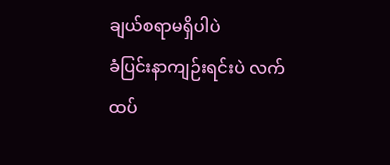ချယ်စရာမရှိပါပဲ
ခံပြင်းနာကျဉ်းရင်းပဲ လက်ထပ်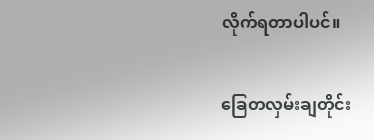လိုက်ရတာပါပင်။

ခြေတလှမ်းချတိုင်း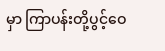မှာ ကြာပန်းတို့ပွင့်ဝေ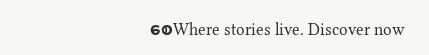စေWhere stories live. Discover now